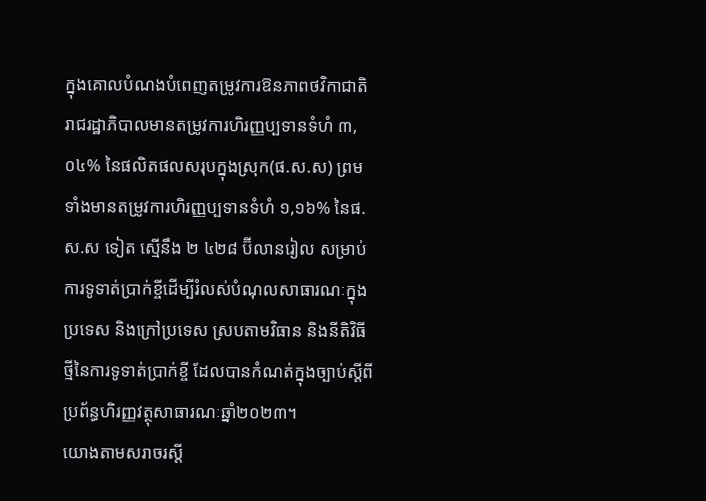ក្នុងគោលបំណងបំពេញតម្រូវការឱនភាពថវិកាជាតិ រាជរដ្ឋាភិបាលមានតម្រូវការហិរញ្ញប្បទានទំហំ ៣,០៤% នៃផលិតផលសរុបក្នុងស្រុក(ផ.ស.ស) ព្រមទាំងមានតម្រូវការហិរញ្ញប្បទានទំហំ ១,១៦% នៃផ.ស.ស ទៀត ស្មើនឹង ២ ៤២៨ ប៊ីលានរៀល សម្រាប់ការទូទាត់ប្រាក់ខ្ចីដើម្បីរំលស់បំណុលសាធារណៈក្នុងប្រទេស និងក្រៅប្រទេស ស្របតាមវិធាន និងនីតិវិធីថ្មីនៃការទូទាត់ប្រាក់ខ្ចី ដែលបានកំណត់ក្នុងច្បាប់ស្តីពីប្រព័ន្ធហិរញ្ញវត្ថុសាធារណៈឆ្នាំ២០២៣។
យោងតាមសរាចរស្តី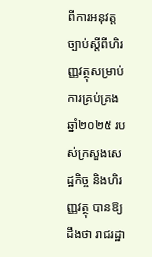ពីការអនុវត្តច្បាប់ស្តីពីហិរញ្ញវត្ថុសម្រាប់ការគ្រប់គ្រងឆ្នាំ២០២៥ របស់ក្រសួងសេដ្ឋកិច្ច និងហិរញ្ញវត្ថុ បានឱ្យដឹងថា រាជរដ្ឋា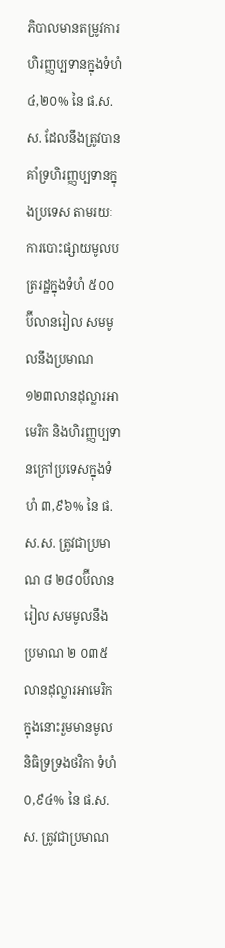ភិបាលមានតម្រូវការហិរញ្ញប្បទានក្នុងទំហំ ៤,២០% នៃ ផ.ស.ស. ដែលនឹងត្រូវបានគាំទ្រហិរញ្ញប្បទានក្នុងប្រទេស តាមរយៈការបោះផ្សាយមូលបត្ររដ្ឋក្នុងទំហំ ៥០០ ប៊ីលានរៀល សមមូលនឹងប្រមាណ ១២៣លានដុល្លារអាមេរិក និងហិរញ្ញប្បទានក្រៅប្រទេសក្នុងទំហំ ៣,៩៦% នៃ ផ.ស.ស. ត្រូវជាប្រមាណ ៨ ២៨០ប៊ីលានរៀល សមមូលនឹងប្រមាណ ២ ០៣៥ លានដុល្លារអាមេរិក ក្នុងនោះរួមមានមូលនិធិទ្រទ្រងថវិកា ទំហំ ០,៩៤% នៃ ផ.ស.ស. ត្រូវជាប្រមាណ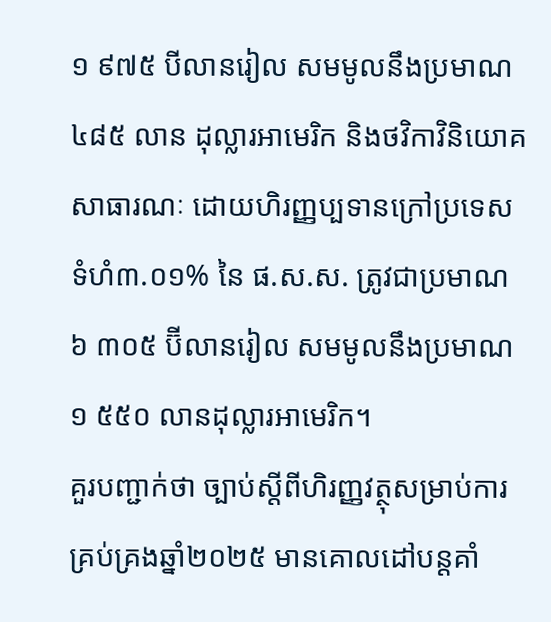១ ៩៧៥ បីលានរៀល សមមូលនឹងប្រមាណ ៤៨៥ លាន ដុល្លារអាមេរិក និងថវិកាវិនិយោគសាធារណៈ ដោយហិរញ្ញប្បទានក្រៅប្រទេស ទំហំ៣.០១% នៃ ផ.ស.ស. ត្រូវជាប្រមាណ ៦ ៣០៥ ប៊ីលានរៀល សមមូលនឹងប្រមាណ ១ ៥៥០ លានដុល្លារអាមេរិក។
គួរបញ្ជាក់ថា ច្បាប់ស្តីពីហិរញ្ញវត្ថុសម្រាប់ការគ្រប់គ្រងឆ្នាំ២០២៥ មានគោលដៅបន្តគាំ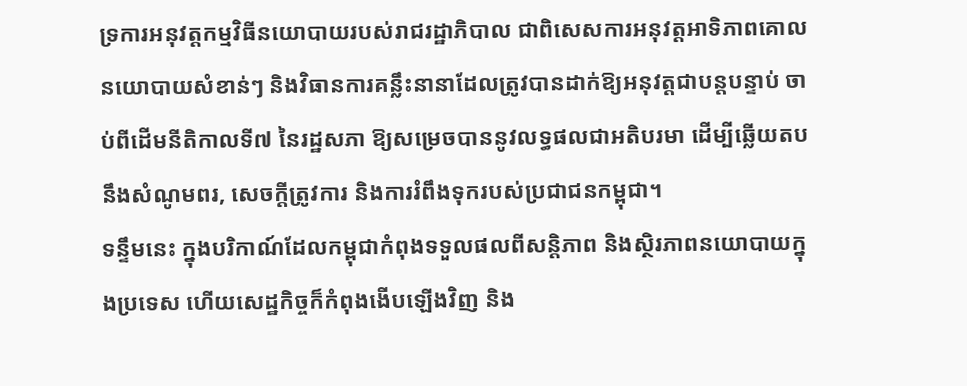ទ្រការអនុវត្តកម្មវិធីនយោបាយរបស់រាជរដ្ឋាភិបាល ជាពិសេសការអនុវត្តអាទិភាពគោលនយោបាយសំខាន់ៗ និងវិធានការគន្លឹះនានាដែលត្រូវបានដាក់ឱ្យអនុវត្តជាបន្តបន្ទាប់ ចាប់ពីដើមនីតិកាលទី៧ នៃរដ្ឋសភា ឱ្យសម្រេចបាននូវលទ្ធផលជាអតិបរមា ដើម្បីឆ្លើយតបនឹងសំណូមពរ, សេចក្តីត្រូវការ និងការរំពឹងទុករបស់ប្រជាជនកម្ពុជា។
ទន្ទឹមនេះ ក្នុងបរិកាណ៍ដែលកម្ពុជាកំពុងទទួលផលពីសន្តិភាព និងស្ថិរភាពនយោបាយក្នុងប្រទេស ហើយសេដ្ឋកិច្ចក៏កំពុងងើបឡើងវិញ និង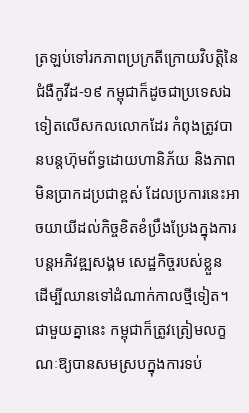ត្រឡប់ទៅរកភាពប្រក្រតីក្រោយវិបត្តិនៃជំងឺកូវីដ-១៩ កម្ពុជាក៏ដូចជាប្រទេសឯទៀតលើសកលលោកដែរ កំពុងត្រូវបានបន្តហ៊ុមព័ទ្ធដោយហានិភ័យ និងភាពមិនប្រាកដប្រជាខ្ពស់ ដែលប្រការនេះអាចយាយីដល់កិច្ចខិតខំប្រឹងប្រែងក្នុងការបន្តអភិវឌ្ឍសង្គម សេដ្ឋកិច្ចរបស់ខ្លួន ដើម្បីឈានទៅដំណាក់កាលថ្មីទៀត។
ជាមួយគ្នានេះ កម្ពុជាក៏ត្រូវត្រៀមលក្ខណៈឱ្យបានសមស្របក្នុងការទប់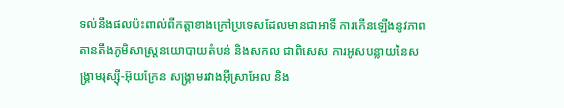ទល់នឹងផលប៉ះពាល់ពីកត្តាខាងក្រៅប្រទេសដែលមានជាអាទិ៍ ការកើនឡើងនូវភាពតានតឹងភូមិសាស្ត្រនយោបាយតំបន់ និងសកល ជាពិសេស ការអូសបន្លាយនៃសង្គ្រាមរុស្ស៊ី-អ៊ុយក្រែន សង្គ្រាមរវាងអ៊ីស្រាអែល និង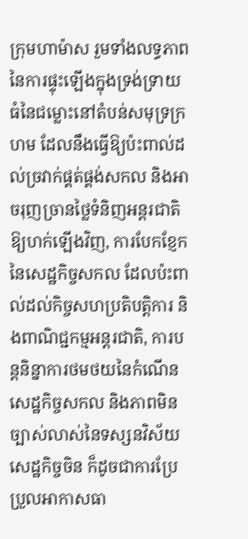ក្រុមហាម៉ាស រួមទាំងលទ្ធភាពនៃការផ្ទុះឡើងក្នុងទ្រង់ទ្រាយធំនៃជម្លោះនៅតំបន់សមុទ្រក្រហម ដែលនឹងធ្វើឱ្យប៉ះពាល់ដល់ច្រវាក់ផ្គត់ផ្គង់សកល និងអាចរុញច្រានថ្លៃទំនិញអន្តរជាតិឱ្យហក់ឡើងវិញ, ការបែកខ្ញែកនៃសេដ្ឋកិច្ចសកល ដែលប៉ះពាល់ដល់កិច្ចសហប្រតិបត្តិការ និងពាណិជ្ជកម្មអន្តរជាតិ, ការបន្តនិន្នាការថមថយនៃកំណើនសេដ្ឋកិច្ចសកល និងភាពមិនច្បាស់លាស់នៃទស្សនវិស័យសេដ្ឋកិច្ចចិន ក៏ដូចជាការប្រែប្រួលអាកាសធា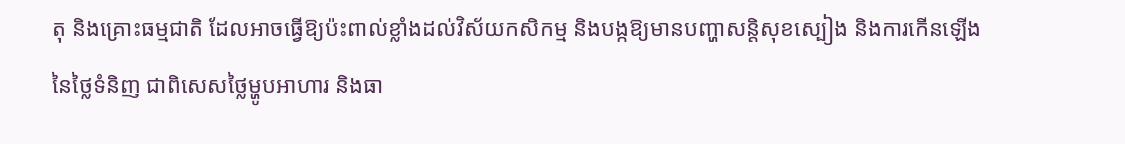តុ និងគ្រោះធម្មជាតិ ដែលអាចធ្វើឱ្យប៉ះពាល់ខ្លាំងដល់វិស័យកសិកម្ម និងបង្កឱ្យមានបញ្ហាសន្តិសុខស្បៀង និងការកើនឡើងនៃថ្លៃទំនិញ ជាពិសេសថ្លៃម្ហូបអាហារ និងធា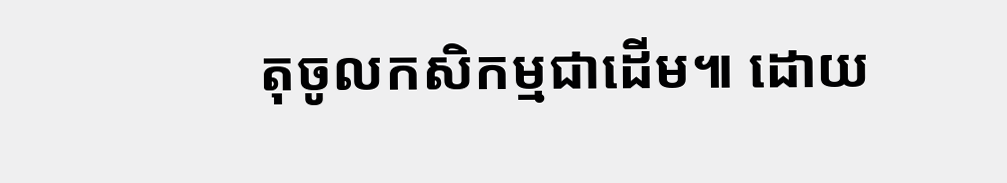តុចូលកសិកម្មជាដើម៕ ដោយ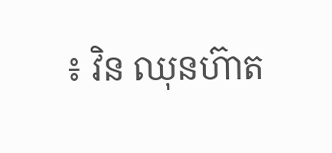៖ វិន ឈុនហ៊ាត